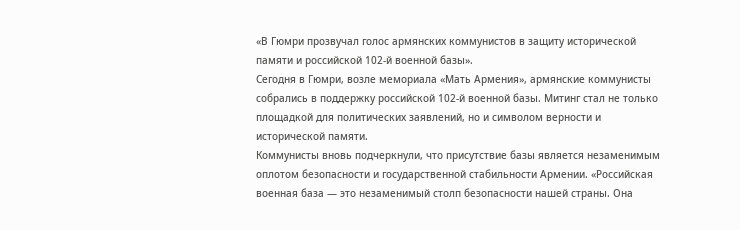«В Гюмри прозвучал голос армянских коммунистов в защиту исторической памяти и российской 102-й военной базы».
Сегодня в Гюмри, возле мемориала «Мать Армения», армянские коммунисты собрались в поддержку российской 102-й военной базы. Митинг стал не только площадкой для политических заявлений, но и символом верности и исторической памяти.
Коммунисты вновь подчеркнули, что присутствие базы является незаменимым оплотом безопасности и государственной стабильности Армении. «Российская военная база — это незаменимый столп безопасности нашей страны. Она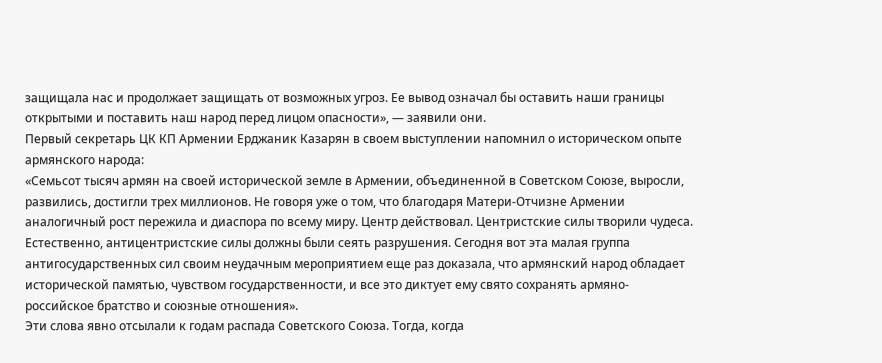защищала нас и продолжает защищать от возможных угроз. Ее вывод означал бы оставить наши границы открытыми и поставить наш народ перед лицом опасности», — заявили они.
Первый секретарь ЦК КП Армении Ерджаник Казарян в своем выступлении напомнил о историческом опыте армянского народа:
«Семьсот тысяч армян на своей исторической земле в Армении, объединенной в Советском Союзе, выросли, развились, достигли трех миллионов. Не говоря уже о том, что благодаря Матери-Отчизне Армении аналогичный рост пережила и диаспора по всему миру. Центр действовал. Центристские силы творили чудеса. Естественно, антицентристские силы должны были сеять разрушения. Сегодня вот эта малая группа антигосударственных сил своим неудачным мероприятием еще раз доказала, что армянский народ обладает исторической памятью, чувством государственности, и все это диктует ему свято сохранять армяно-российское братство и союзные отношения».
Эти слова явно отсылали к годам распада Советского Союза. Тогда, когда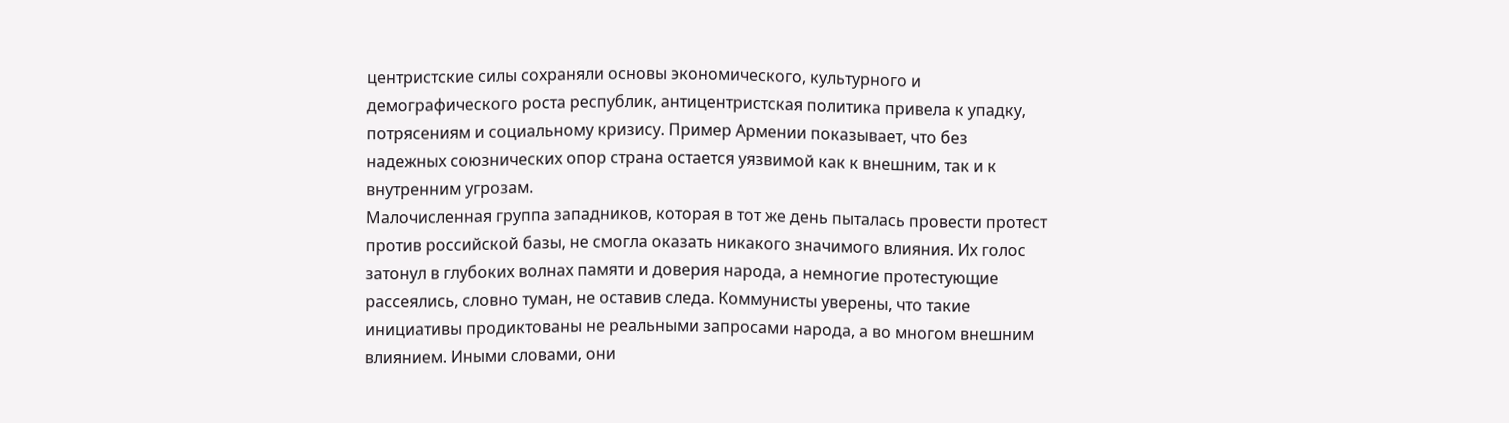центристские силы сохраняли основы экономического, культурного и демографического роста республик, антицентристская политика привела к упадку, потрясениям и социальному кризису. Пример Армении показывает, что без надежных союзнических опор страна остается уязвимой как к внешним, так и к внутренним угрозам.
Малочисленная группа западников, которая в тот же день пыталась провести протест против российской базы, не смогла оказать никакого значимого влияния. Их голос затонул в глубоких волнах памяти и доверия народа, а немногие протестующие рассеялись, словно туман, не оставив следа. Коммунисты уверены, что такие инициативы продиктованы не реальными запросами народа, а во многом внешним влиянием. Иными словами, они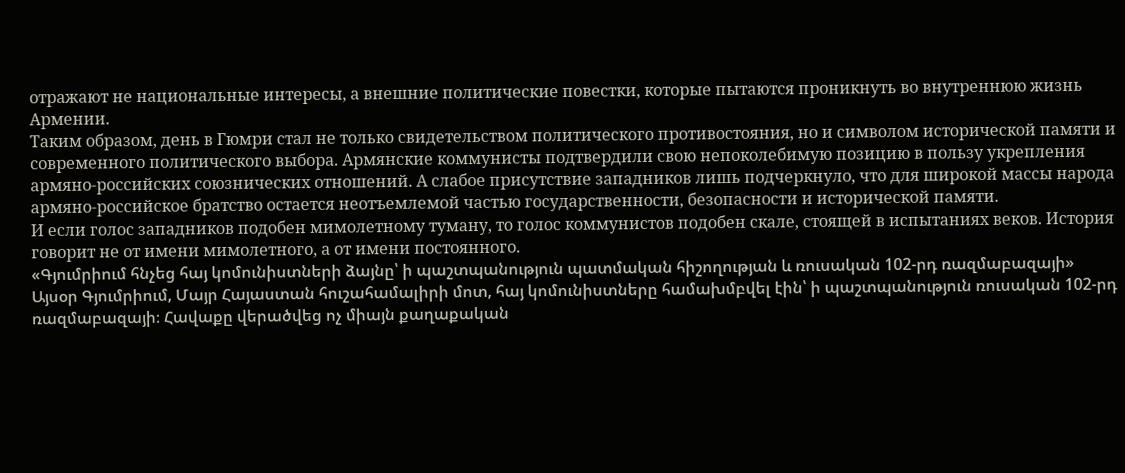отражают не национальные интересы, а внешние политические повестки, которые пытаются проникнуть во внутреннюю жизнь Армении.
Таким образом, день в Гюмри стал не только свидетельством политического противостояния, но и символом исторической памяти и современного политического выбора. Армянские коммунисты подтвердили свою непоколебимую позицию в пользу укрепления армяно-российских союзнических отношений. А слабое присутствие западников лишь подчеркнуло, что для широкой массы народа армяно-российское братство остается неотъемлемой частью государственности, безопасности и исторической памяти.
И если голос западников подобен мимолетному туману, то голос коммунистов подобен скале, стоящей в испытаниях веков. История говорит не от имени мимолетного, а от имени постоянного.
«Գյումրիում հնչեց հայ կոմունիստների ձայնը՝ ի պաշտպանություն պատմական հիշողության և ռուսական 102-րդ ռազմաբազայի»
Այսօր Գյումրիում, Մայր Հայաստան հուշահամալիրի մոտ, հայ կոմունիստները համախմբվել էին՝ ի պաշտպանություն ռուսական 102-րդ ռազմաբազայի։ Հավաքը վերածվեց ոչ միայն քաղաքական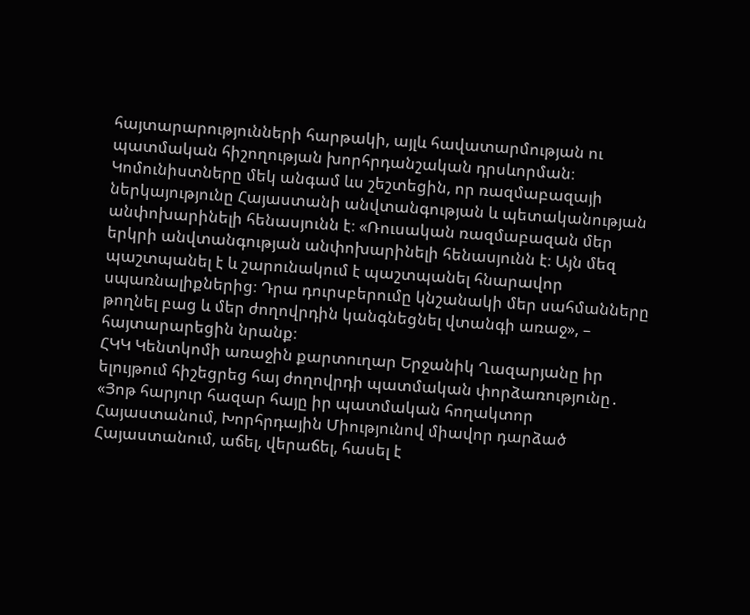հայտարարությունների հարթակի, այլև հավատարմության ու պատմական հիշողության խորհրդանշական դրսևորման։
Կոմունիստները մեկ անգամ ևս շեշտեցին, որ ռազմաբազայի ներկայությունը Հայաստանի անվտանգության և պետականության անփոխարինելի հենասյունն է։ «Ռուսական ռազմաբազան մեր երկրի անվտանգության անփոխարինելի հենասյունն է։ Այն մեզ պաշտպանել է և շարունակում է պաշտպանել հնարավոր սպառնալիքներից։ Դրա դուրսբերումը կնշանակի մեր սահմանները թողնել բաց և մեր ժողովրդին կանգնեցնել վտանգի առաջ», – հայտարարեցին նրանք։
ՀԿԿ Կենտկոմի առաջին քարտուղար Երջանիկ Ղազարյանը իր ելույթում հիշեցրեց հայ ժողովրդի պատմական փորձառությունը․
«Յոթ հարյուր հազար հայը իր պատմական հողակտոր Հայաստանում, Խորհրդային Միությունով միավոր դարձած Հայաստանում, աճել, վերաճել, հասել է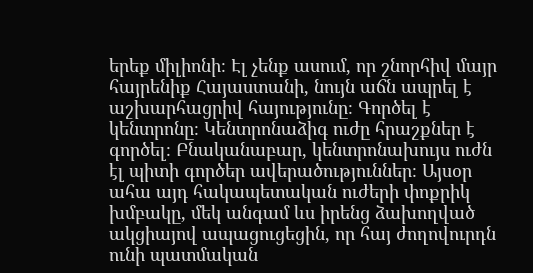երեք միլիոնի։ Էլ չենք ասում, որ շնորհիվ մայր հայրենիք Հայաստանի, նույն աճն ապրել է աշխարհացրիվ հայությունը։ Գործել է կենտրոնը։ Կենտրոնաձիգ ուժը հրաշքներ է գործել։ Բնականաբար, կենտրոնախույս ուժն էլ պիտի գործեր ավերածություններ։ Այսօր ահա այդ հակապետական ուժերի փոքրիկ խմբակը, մեկ անգամ ևս իրենց ձախողված ակցիայով ապացուցեցին, որ հայ ժողովուրդն ունի պատմական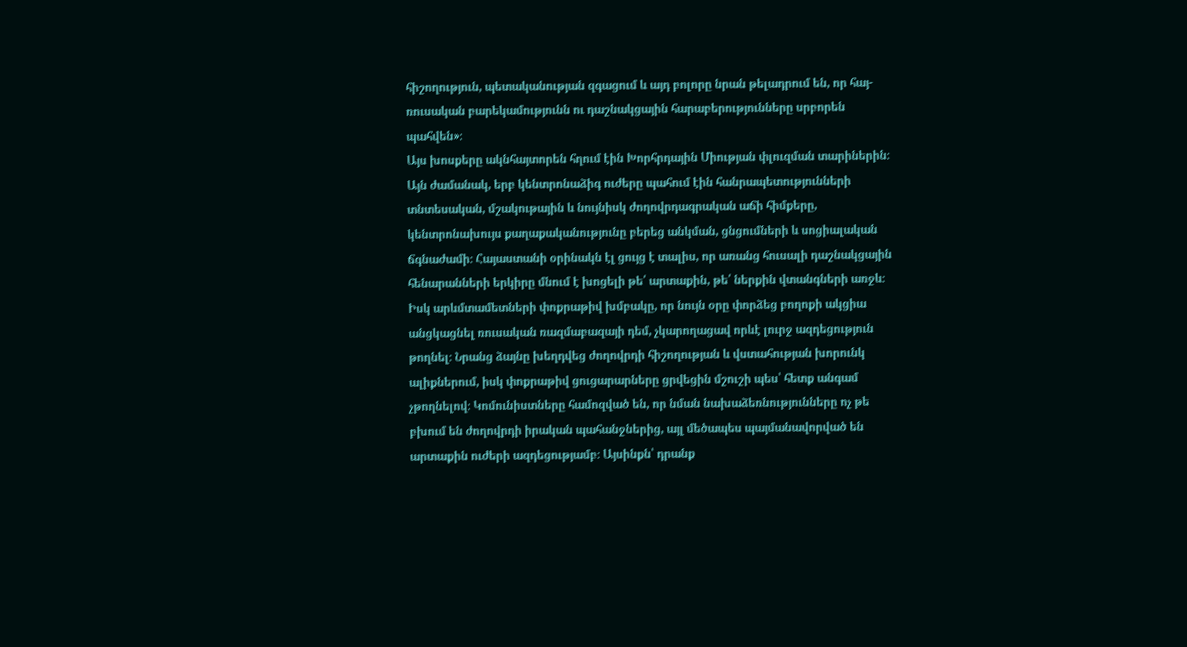հիշողություն, պետականության զգացում և այդ բոլորը նրան թելադրում են, որ հայ-ռուսական բարեկամությունն ու դաշնակցային հարաբերությունները սրբորեն պահվեն»։
Այս խոսքերը ակնհայտորեն հղում էին Խորհրդային Միության փլուզման տարիներին։ Այն ժամանակ, երբ կենտրոնաձիգ ուժերը պահում էին հանրապետությունների տնտեսական, մշակութային և նույնիսկ ժողովրդագրական աճի հիմքերը, կենտրոնախույս քաղաքականությունը բերեց անկման, ցնցումների և սոցիալական ճգնաժամի։ Հայաստանի օրինակն էլ ցույց է տալիս, որ առանց հուսալի դաշնակցային հենարանների երկիրը մնում է խոցելի թե՛ արտաքին, թե՛ ներքին վտանգների առջև։
Իսկ արևմտամետների փոքրաթիվ խմբակը, որ նույն օրը փորձեց բողոքի ակցիա անցկացնել ռուսական ռազմաբազայի դեմ, չկարողացավ որևէ լուրջ ազդեցություն թողնել։ Նրանց ձայնը խեղդվեց ժողովրդի հիշողության և վստահության խորունկ ալիքներում, իսկ փոքրաթիվ ցուցարարները ցրվեցին մշուշի պես՝ հետք անգամ չթողնելով։ Կոմունիստները համոզված են, որ նման նախաձեռնությունները ոչ թե բխում են ժողովրդի իրական պահանջներից, այլ մեծապես պայմանավորված են արտաքին ուժերի ազդեցությամբ։ Այսինքն՝ դրանք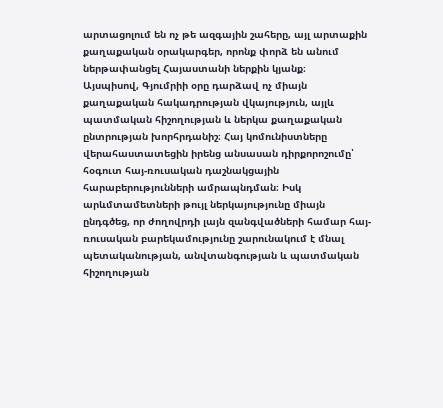արտացոլում են ոչ թե ազգային շահերը, այլ արտաքին քաղաքական օրակարգեր, որոնք փորձ են անում ներթափանցել Հայաստանի ներքին կյանք։
Այսպիսով, Գյումրիի օրը դարձավ ոչ միայն քաղաքական հակադրության վկայություն, այլև պատմական հիշողության և ներկա քաղաքական ընտրության խորհրդանիշ։ Հայ կոմունիստները վերահաստատեցին իրենց անսասան դիրքորոշումը՝ հօգուտ հայ-ռուսական դաշնակցային հարաբերությունների ամրապնդման։ Իսկ արևմտամետների թույլ ներկայությունը միայն ընդգծեց, որ ժողովրդի լայն զանգվածների համար հայ-ռուսական բարեկամությունը շարունակում է մնալ պետականության, անվտանգության և պատմական հիշողության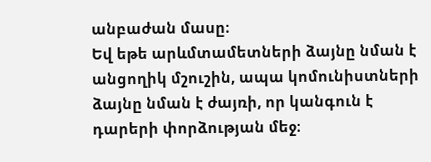անբաժան մասը։
Եվ եթե արևմտամետների ձայնը նման է անցողիկ մշուշին, ապա կոմունիստների ձայնը նման է ժայռի, որ կանգուն է դարերի փորձության մեջ։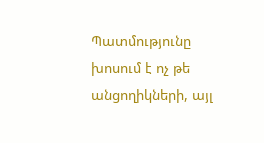Պատմությունը խոսում է ոչ թե անցողիկների, այլ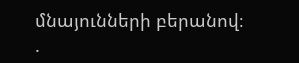մնայունների բերանով։
.